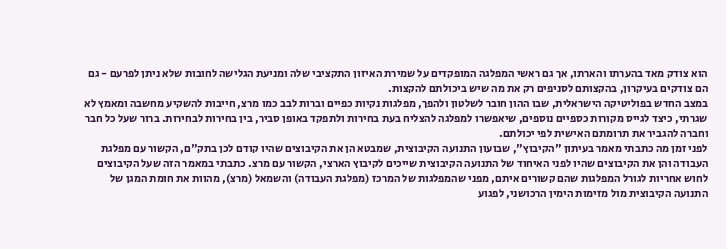הוא צודק מאד בהערתו והארתו, אך גם ראשי המפלגה המופקדים על שמירת האיזון התקציבי שלה ומניעת הגלישה לחובות שלא ניתן לפרעם - גם הם צודקים בעיקרון, בהקצותם לסניפים רק את מה שיש ביכולתם להקצות.
במצב החדש בפוליטיקה הישראלית, שבו ההון חובר לשלטון ולהפך, מפלגות נקיות כפיים וברות לבב כמו מרצ, חייבות להשקיע מחשבה ומאמץ לא שגרתי, כיצד לגייס מקורות כספיים נוספים, שיאפשרו למפלגה להצליח בעת בחירות ולתפקד באופן סביר, בין בחירות לבחירות. ברור שעל כל חבר וחברה להגביר את תרומתם האישית לפי יכולתם.
לפני זמן מה כתבתי מאמר בעיתון "הקיבוץ", שבועון התנועה הקיבוצית, שמבטא הן את הקיבוצים שהיו קודם לכן בתק"ם, הקשור עם מפלגת העבודה והן את הקיבוצים שהיו לפני האיחוד של התנועה הקיבוצית שייכים לקיבוץ הארצי, הקשור עם מרצ. כתבתי במאמר הזה שעל הקיבוצים לחוש אחריות לגורל המפלגות שהם קשורים איתם, מפני שהמפלגות של המרכז (מפלגת העבודה) והשמאל (מרצ), מהוות את חומת המגן של התנועה הקיבוצית מול מזימות הימין הרכושני, לפגוע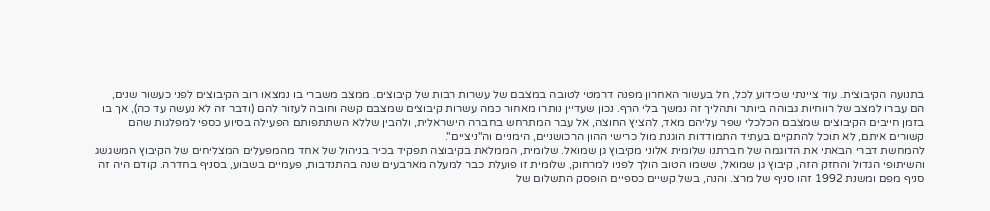בתנועה הקיבוצית. עוד ציינתי שכידוע לכל, חל בעשור האחרון מפנה דרמטי לטובה במצבם של עשרות רבות של קיבוצים. ממצב משברי בו נמצאו רוב הקיבוצים לפני כעשור שנים, הם עברו למצב של רווחיות גבוהה ביותר ותהליך זה נמשך בלי הרף. נכון שעדיין נותרו מאחור כמה עשרות קיבוצים שמצבם קשה וחובה לעזור להם (ודבר זה לא נעשה עד כה), אך בו בזמן חייבים הקיבוצים שמצבם הכלכלי שפר עליהם מאד, להציץ החוצה, אל עבר המתרחש בחברה הישראלית, ולהבין שללא השתתפותם הפעילה בסיוע כספי למפלגות שהם קשורים איתם, לא תוכל להתקיים בעתיד התמודדות הוגנת מול כרישי ההון הרכושניים, הימניים וה"ניציים".
להמחשת דברי הבאתי את הדוגמה של חברתנו שלומית אלוני מקיבוץ גן שמואל. שלומית, הממלאת בקיבוצה תפקיד בכיר בניהול של אחד מהמפעלים המצליחים של הקיבוץ המשגשג והשיתופי הגדול והחזק הזה, קיבוץ גן שמואל, ששמו הטוב הולך לפניו למרחוק, שלומית זו פועלת כבר למעלה מארבעים שנה בהתנדבות, פעמיים בשבוע, בסניף בחדרה. קודם היה זה סניף מפם ומשנת 1992 זהו סניף של מרצ. והנה, בשל קשיים כספיים הופסק התשלום של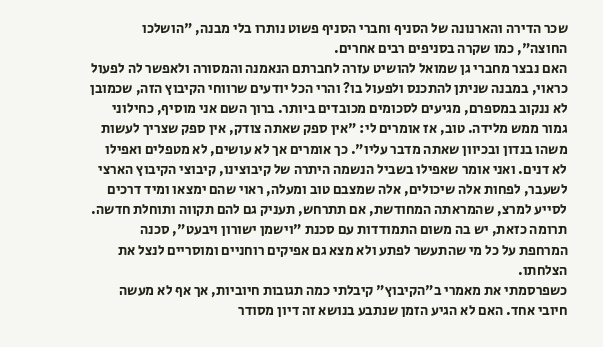שכר הדירה והארנונה של הסניף וחברי הסניף פשוט נותרו בלי מבנה, "הושלכו החוצה", כמו שקרה בסניפים רבים אחרים.
האם נבצר מחברי גן שמואל להושיט עזרה לחברתם הנאמנה והמסורה ולאפשר לה לפעול כראוי, במבנה שניתן להתכנס ולפעול בו? והרי הכל יודעים שרווחי הקיבוץ הזה, שכמובן לא ננקוב במספרם, מגיעים לסכומים מכובדים ביותר. ברוך השם אני מוסיף, כחילוני גמור ממש מלידה. טוב, אז אומרים לי: "אין ספק שאתה צודק, אין ספק שצריך לעשות משהו בנדון ובכיוון שאתה מדבר עליו". כך אומרים אך לא עושים, לא מטפלים ואפילו לא דנים. ואני אומר שאפילו בשביל הנשמה היתרה של קיבוצינו, קיבוצי הקיבוץ הארצי לשעבר, לפחות אלה שיכולים, אלה שמצבם טוב ומעלה, ראוי שהם ימצאו ומיד דרכים לסייע למרצ, שהמראתה המחודשת, אם תתרחש, תעניק גם להם תקווה ותוחלת חדשה. תרומה כזאת, יש בה משום התמודדות עם סכנת "וישמן ישורון ויבעט", סכנה המרחפת על כל מי שהתעשר לפתע ולא מצא גם אפיקים רוחניים ומוסריים לנצל את הצלחתו.
כשפרסמתי את מאמרי ב"הקיבוץ" קיבלתי כמה תגובות חיוביות, אך אף לא מעשה חיובי אחד. האם לא הגיע הזמן שנתבע בנושא זה דיון מסודר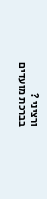ורציני ?
בברכת מועדים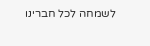לשמחה לכל חברינו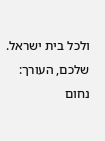ולכל בית ישראל.
שלכם, העורך: נחום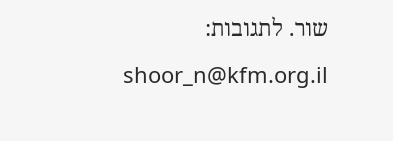שור. לתגובות: shoor_n@kfm.org.il